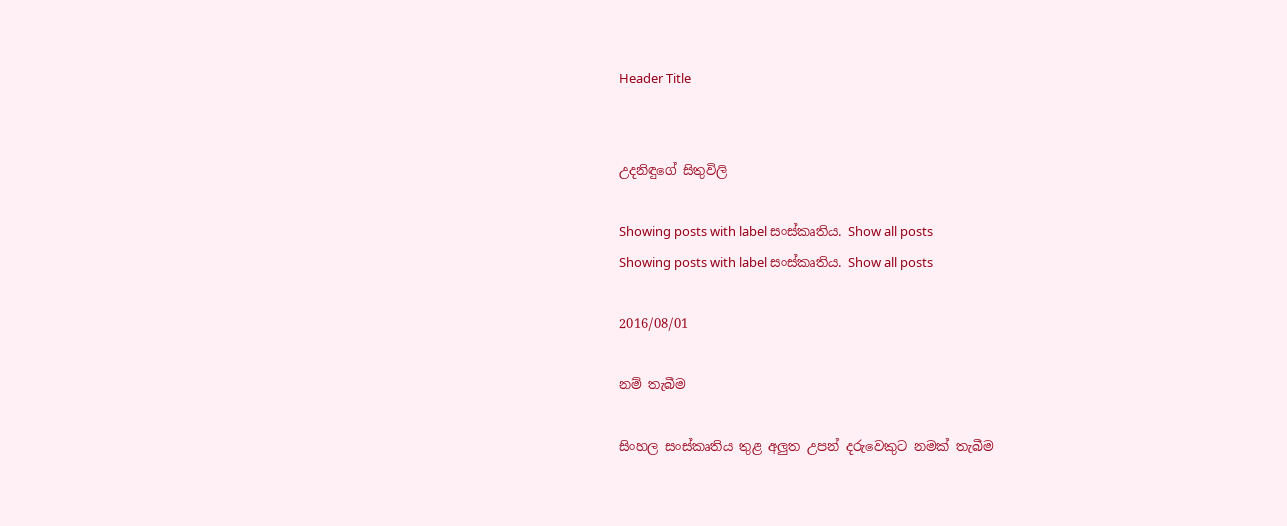Header Title


උදනිඳුගේ සිතුවිලි

Showing posts with label සංස්කෘතිය. Show all posts
Showing posts with label සංස්කෘතිය. Show all posts

2016/08/01

නම් තැබීම

සිංහල සංස්කෘතිය තුළ අලුත උපන් දරුවෙකුට නමක් තැබීම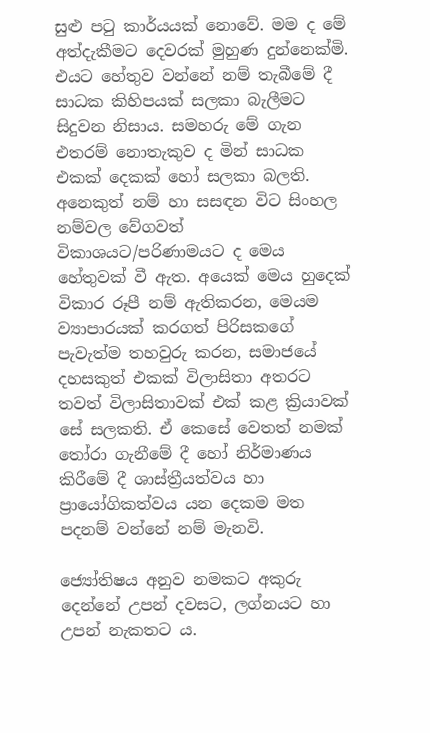සුළු පටු කාර්යයක් නොවේ. මම ද මේ අත්දැකීමට දෙවරක් මුහුණ දුන්නෙක්මි. එයට හේතුව වන්නේ නම් තැබීමේ දී සාධක කිහිපයක් සලකා බැලීමට සිදුවන නිසාය. සමහරු මේ ගැන එතරම් නොතැකුව ද මින් සාධක එකක් දෙකක් හෝ සලකා බලති. අනෙකුත් නම් හා සසඳන විට සිංහල නම්වල වේගවත් විකාශයට/පරිණාමයට ද මෙය හේතුවක් වී ඇත. අයෙක් මෙය හුදෙක් විකාර රූපී නම් ඇතිකරන, මෙයම ව්‍යාපාරයක් කරගත් පිරිසකගේ පැවැත්ම තහවුරු කරන, සමාජයේ දහසකුත් එකක් විලාසිතා අතරට තවත් විලාසිතාවක් එක් කළ ක්‍රියාවක් සේ සලකති. ඒ කෙසේ වෙතත් නමක් තෝරා ගැනීමේ දී හෝ නිර්මාණය කිරීමේ දී ශාස්ත්‍රීයත්වය හා ප්‍රායෝගිකත්වය යන දෙකම මත පදනම් වන්නේ නම් මැනවි.

ජ්‍යෝතිෂය අනුව නමකට අකුරු දෙන්නේ උපන් දවසට, ලග්නයට හා උපන් නැකතට ය.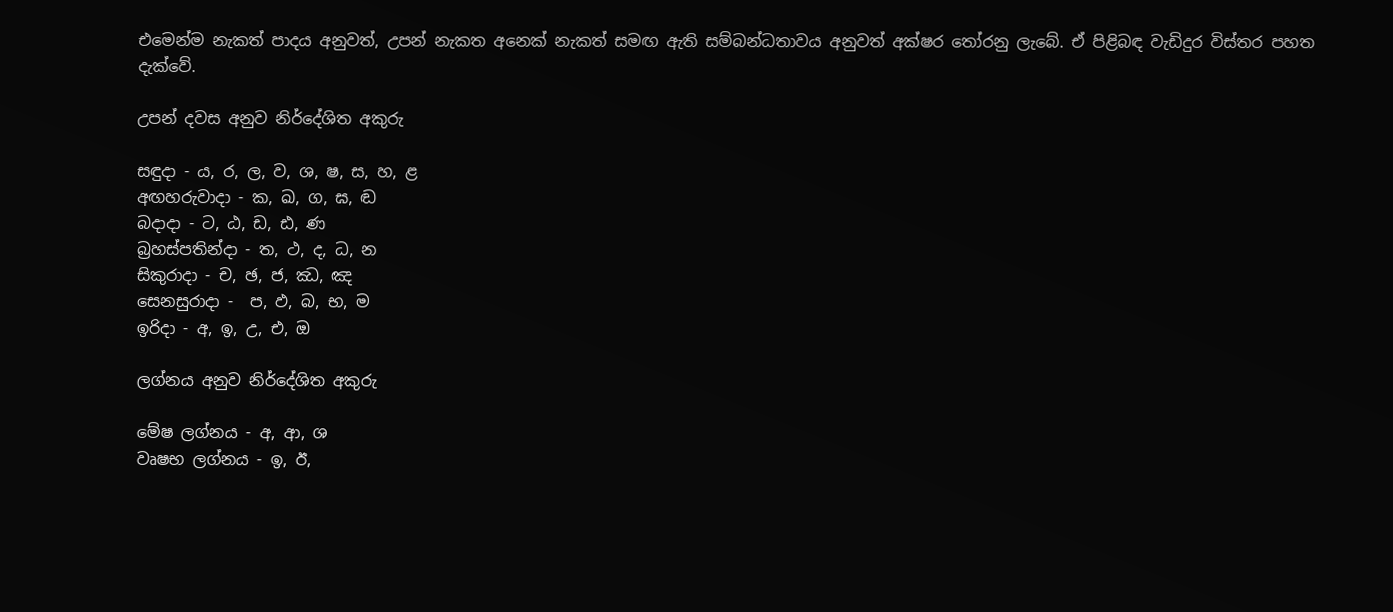එමෙන්ම නැකත් පාදය අනුවත්, උපන් නැකත අනෙක් නැකත් සමඟ ඇති සම්බන්ධතාවය අනුවත් අක්ෂර තෝරනු ලැබේ. ඒ පිළිබඳ වැඩිදුර විස්තර පහත දැක්වේ.

උපන් දවස අනුව නිර්දේශිත අකුරු

සඳුදා - ය, ර, ල, ව, ශ, ෂ, ස, හ, ළ
අඟහරුවාදා - ක, ඛ, ග, ඝ, ඬ
බදාදා - ට, ඨ, ඩ, ඪ, ණ
බ්‍රහස්පතින්දා - ත, ථ, ද, ධ, න
සිකුරාදා - ච, ඡ, ජ, ඣ, ඤ
සෙනසුරාදා -  ප, ඵ, බ, භ, ම
ඉරිදා - අ, ඉ, උ, එ, ඔ

ලග්නය අනුව නිර්දේශිත අකුරු

මේෂ ලග්නය - අ, ආ, ශ
වෘෂභ ලග්නය - ඉ, ඊ,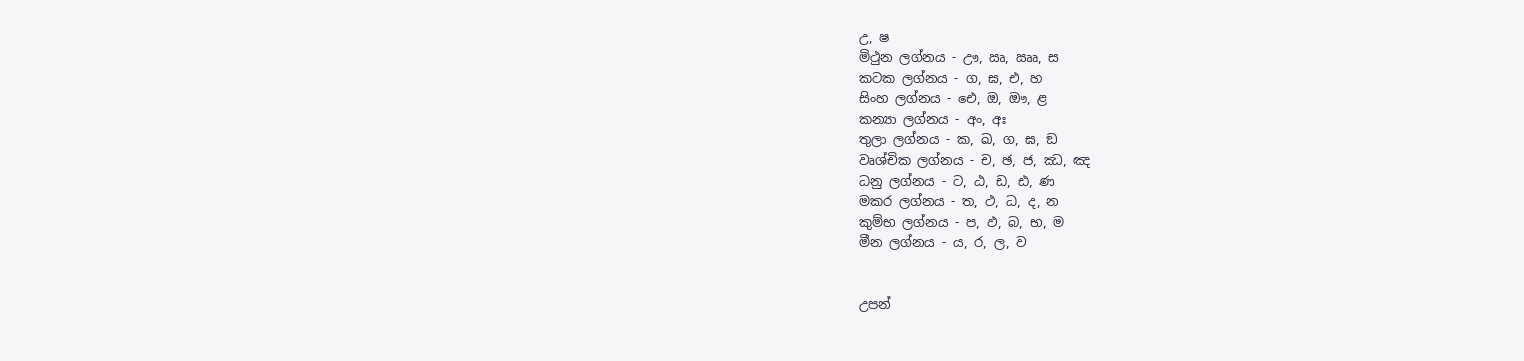උ, ෂ
මිථුන ලග්නය - ඌ, ඍ, ඎ, ස
කටක ලග්නය - ග, ඝ, එ, හ
සිංහ ලග්නය - ඓ, ඔ, ඖ, ළ
කන්‍යා ලග්නය - අං, අඃ
තුලා ලග්නය - ක, ඛ, ග, ඝ, ඞ
වෘශ්චික ලග්නය - ච, ඡ, ජ, ඣ, ඤ
ධනු ලග්නය - ට, ඨ, ඩ, ඪ, ණ
මකර ලග්නය - ත, ථ, ධ, ද, න
කුම්භ ලග්නය - ප, ඵ, බ, භ, ම
මීන ලග්නය - ය, ර, ල, ව


උපන්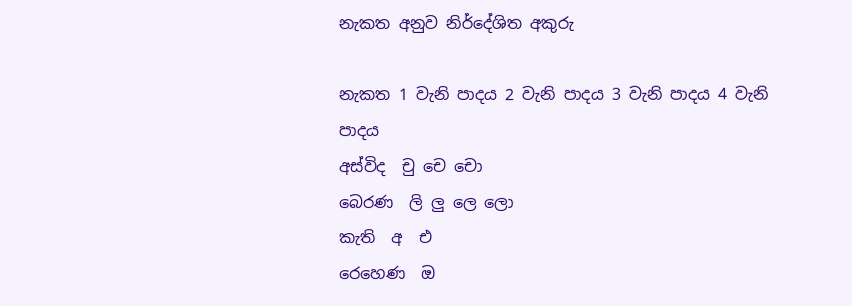නැකත අනුව නිර්දේශිත අකුරු

නැකත 1 වැනි පාදය 2 වැනි පාදය 3 වැනි පාදය 4 වැනි පාදය
අස්විද  චු චෙ චො
බෙරණ  ලි ලු ලෙ ලො
කැති  අ  එ
රෙහෙණ  ඔ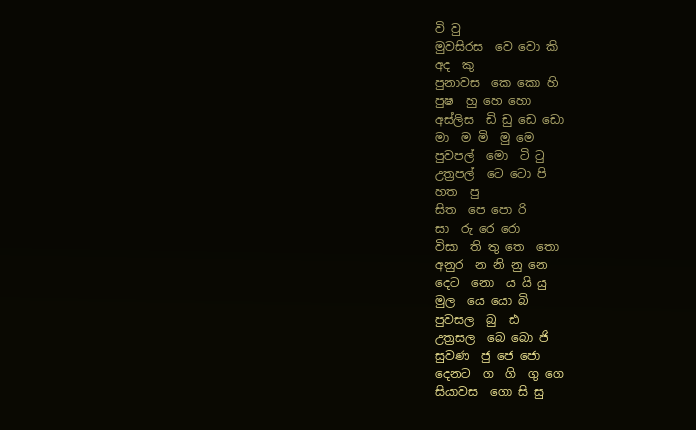වි වු
මුවසිරස  වෙ වො කි
අද  කු
පුනාවස  කෙ කො හි
පුෂ  හු හෙ හො
අස්ලිස  ඩි ඩු ඩෙ ඩො
මා  ම මි  මු මෙ
පුවපල්  මො  ටි ටු
උත්‍රපල්  ටෙ ටො පි
හත  පු
සිත  පෙ පො රි
සා  රු රෙ රො
විසා  ති තු තෙ  තො
අනුර  න නි නු නෙ
දෙට  නො  ය යි යු
මුල  යෙ යො බි
පුවසල  බු  ඪ
උත්‍රසල  බෙ බො ජි
සුවණ  ජු ජෙ ජො
දෙනට  ග  ගි  ගු ගෙ
සියාවස  ගො සි සු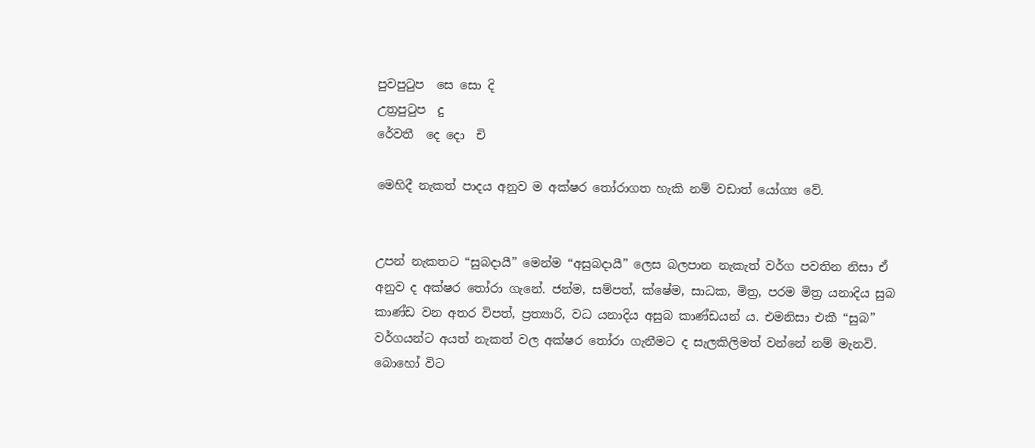පුවපුටුප  සෙ සො දි
උත්‍රපුටුප  දු
රේවතී  දෙ ‍දො  චි

මෙහිදී නැකත් පාදය අනුව ම අක්ෂර තෝරාගත හැකි නම් වඩාත් යෝග්‍ය වේ.


උපන් නැකතට “සුබදායී” මෙන්ම “අසුබදායී” ලෙස බලපාන නැකැත් වර්ග පවතින නිසා ඒ අනුව ද අක්ෂර තෝරා ගැනේ. ජන්ම, සම්පත්, ක්ෂේම, සාධක, මිත්‍ර, පරම මිත්‍ර යනාදිය සුබ කාණ්ඩ වන අතර විපත්, ප්‍රත්‍යාරි, වධ යනාදිය අසුබ කාණ්ඩයන් ය. එමනිසා එකී “සුබ” වර්ගයන්ට අයත් නැකත් වල අක්ෂර තෝරා ගැනීමට ද සැලකිලිමත් වන්නේ නම් මැනවි. බොහෝ විට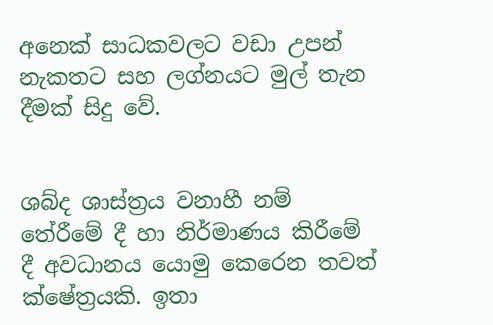අනෙක් සාධකවලට වඩා උපන් නැකතට සහ ලග්නයට මුල් තැන දීමක් සිදු වේ.


ශබ්ද ශාස්ත්‍රය වනාහී නම් තේරීමේ දී හා නිර්මාණය කිරීමේ දී අවධානය යොමු කෙරෙන තවත් ක්ෂේත්‍රයකි. ඉතා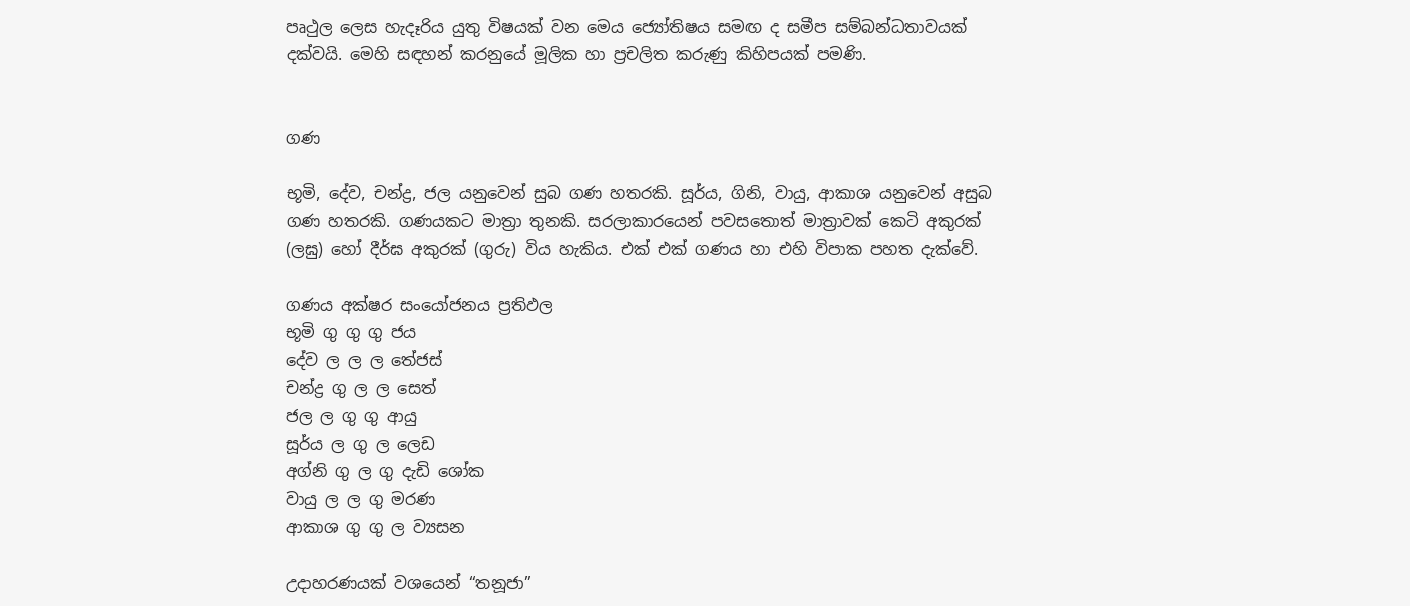පෘථුල ලෙස හැදෑරිය යුතු විෂයක් වන මෙය ජ්‍යෝතිෂය සමඟ ද සමීප සම්බන්ධතාවයක් දක්වයි. මෙහි සඳහන් කරනුයේ මූලික හා ප්‍රචලිත කරුණු කිහිපයක් පමණි.


ගණ

භූමි, දේව, චන්ද්‍ර, ජල යනුවෙන් සුබ ගණ හතරකි. සූර්ය, ගිනි, වායු, ආකාශ යනුවෙන් අසුබ ගණ හතරකි. ගණයකට මාත්‍රා තුනකි. සරලාකාරයෙන් පවසතොත් මාත්‍රාවක් කෙටි අකුරක් (ලඝු) හෝ දීර්ඝ අකුරක් (ගුරු) විය හැකිය. එක් එක් ගණය හා එහි විපාක පහත දැක්වේ.

ගණය අක්ෂර සංයෝජනය ප්‍රතිඵල
භූමි ගු ගු ගු ජය
දේව ල ල ල තේජස්
චන්ද්‍ර ගු ල ල සෙත්
ජල ල ගු ගු ආයු
සූර්ය ල ගු ල ලෙඩ
අග්නි ගු ල ගු දැඩි ශෝක
වායු ල ල ගු මරණ
ආකාශ ගු ගු ල ව්‍යසන

උදාහරණයක් වශයෙන් “තනූජා”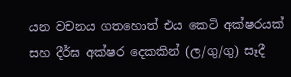යන වචනය ගතහොත් එය කෙටි අක්ෂරයක් සහ දීර්ඝ අක්ෂර දෙකකින් (ල/ගු/ගු) සෑදී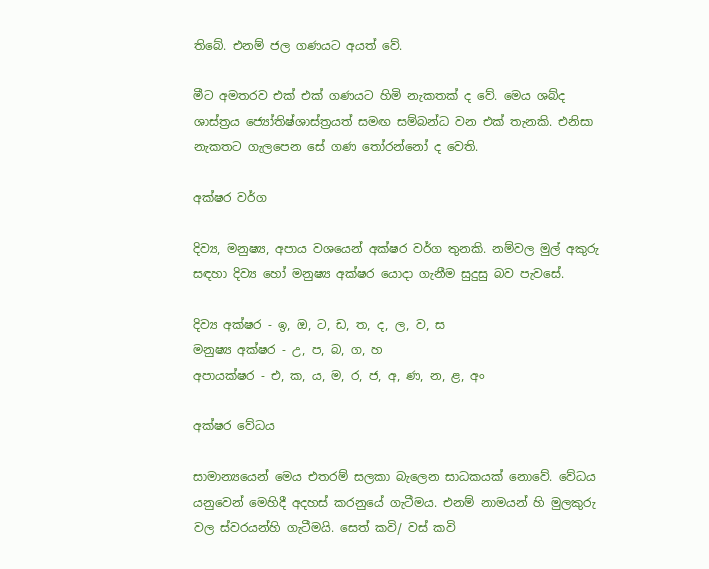තිබේ. එනම් ජල ගණයට අයත් වේ.

මීට අමතරව එක් එක් ගණයට හිමි නැකතක් ද වේ. මෙය ශබ්ද ශාස්ත්‍රය ජ්‍යෝතිෂ්ශාස්ත්‍රයත් සමඟ සම්බන්ධ වන එක් තැනකි. එනිසා නැකතට ගැලපෙන සේ ගණ තෝරන්නෝ ද වෙති.

අක්ෂර වර්ග

දිව්‍ය, මනුෂ්‍ය, අපාය වශයෙන් අක්ෂර වර්ග තුනකි. නම්වල මුල් අකුරු සඳහා දිව්‍ය හෝ මනුෂ්‍ය අක්ෂර යොදා ගැනීම සුදුසු බව පැවසේ.

දිව්‍ය අක්ෂර - ඉ, ඔ, ට, ඩ, ත, ද, ල, ව, ස
මනුෂ්‍ය අක්ෂර - උ, ප, බ, ග, හ
අපායක්ෂර - එ, ක, ය, ම, ර, ජ, අ, ණ, න, ළ, අං

අක්ෂර වේධය

සාමාන්‍යයෙන් මෙය එතරම් සලකා බැලෙන සාධකයක් නොවේ. වේධය යනුවෙන් මෙහිදී අදහස් කරනුයේ ගැටීමය. එනම් නාමයන් හි මුලකුරු වල ස්වරයන්හි ගැටීමයි. සෙත් කවි/ වස් කවි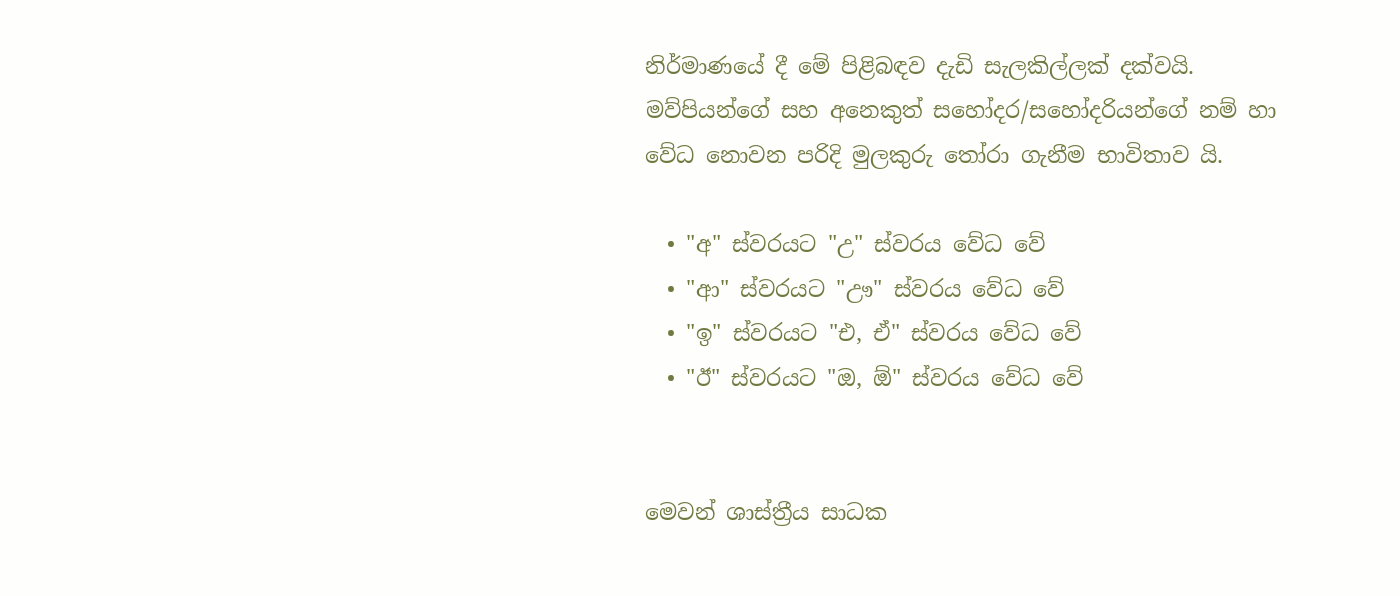නිර්මාණයේ දී මේ පිළිබඳව දැඩි සැලකිල්ලක් දක්වයි. මව්පියන්ගේ සහ අනෙකුත් සහෝදර/සහෝදරියන්ගේ නම් හා වේධ නොවන පරිදි මුලකුරු තෝරා ගැනීම භාවිතාව යි.

  • "අ" ස්වරයට "උ" ස්වරය වේධ වේ
  • "ආ" ස්වරයට "ඌ" ස්වරය වේධ වේ
  • "ඉ" ස්වරයට "එ, ඒ" ස්වරය වේධ වේ
  • "ඊ" ස්වරයට "ඔ, ඕ" ස්වරය වේධ වේ


මෙවන් ශාස්ත්‍රීය සාධක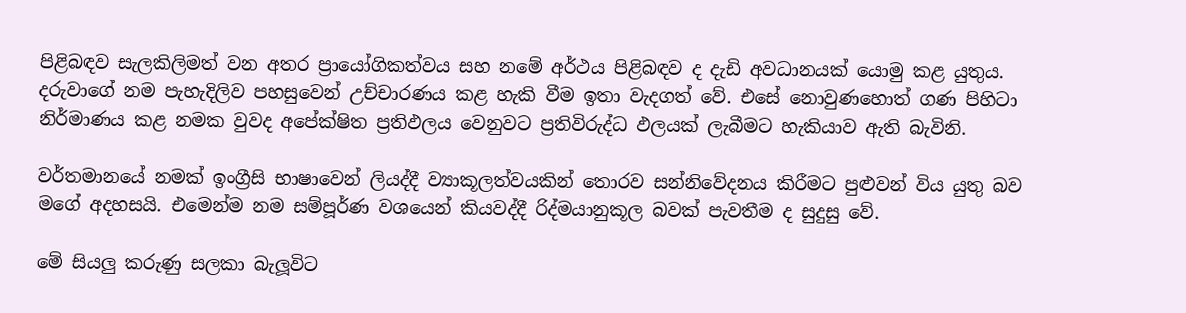පිළිබඳව සැලකිලිමත් වන අතර ප්‍රායෝගිකත්වය සහ නමේ අර්ථය පිළිබඳව ද දැඩි අවධානයක් යොමු කළ යුතුය. දරුවාගේ නම පැහැදිලිව පහසුවෙන් උච්චාරණය කළ හැකි වීම ඉතා වැදගත් වේ. එසේ නොවුණහොත් ගණ පිහිටා නිර්මාණය කළ නමක වුවද අපේක්ෂිත ප්‍රතිඵලය වෙනුවට ප්‍රතිවිරුද්ධ ඵලයක් ලැබීමට හැකියාව ඇති බැවිනි.

වර්තමානයේ නමක් ඉංග්‍රීසි භාෂාවෙන් ලියද්දී ව්‍යාකූලත්වයකින් තොරව සන්නිවේදනය කිරීමට පුළුවන් විය යුතු බව මගේ අදහසයි. එමෙන්ම නම සම්පූර්ණ වශයෙන් කියවද්දී රිද්මයානුකූල බවක් පැවතීම ද සුදුසු වේ.

මේ සියලු කරුණු සලකා බැලූවිට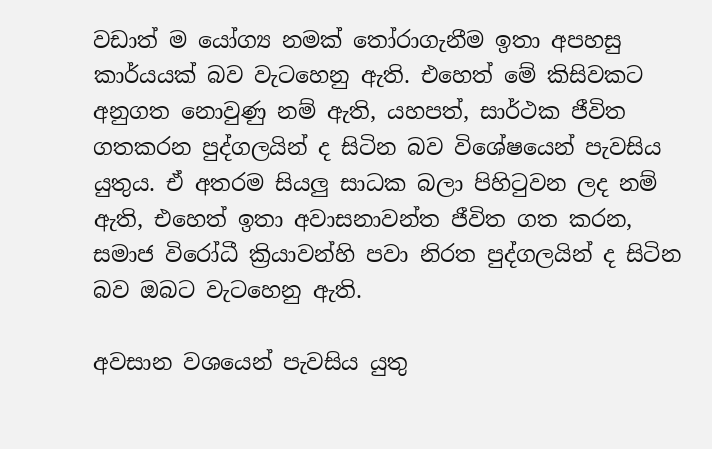වඩාත් ම යෝග්‍ය නමක් තෝරාගැනීම ඉතා අපහසු කාර්යයක් බව වැටහෙනු ඇති. එහෙත් මේ කිසිවකට අනුගත නොවුණු නම් ඇති, යහපත්, සාර්ථක ජීවිත ගතකරන පුද්ගලයින් ද සිටින බව විශේෂයෙන් පැවසිය යුතුය. ඒ අතරම සියලු සාධක බලා පිහිටුවන ලද නම් ඇති, එහෙත් ඉතා අවාසනාවන්ත ජීවිත ගත කරන, සමාජ විරෝධී ක්‍රියාවන්හි පවා නිරත පුද්ගලයින් ද සිටින බව ඔබට වැටහෙනු ඇති.

අවසාන වශයෙන් පැවසිය යුතු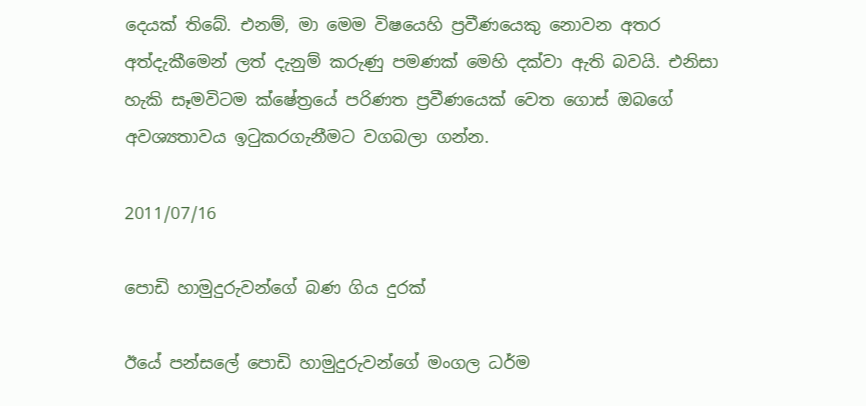දෙයක් තිබේ. එනම්, මා මෙම විෂයෙහි ප්‍රවීණයෙකු නොවන අතර අත්දැකීමෙන් ලත් දැනුම් කරුණු පමණක් මෙහි දක්වා ඇති බවයි. එනිසා හැකි සෑමවිටම ක්ෂේත්‍රයේ පරිණත ප්‍රවීණයෙක් වෙත ගොස් ඔබගේ අවශ්‍යතාවය ඉටුකරගැනීමට වගබලා ගන්න.

2011/07/16

පොඩි හාමුදුරුවන්ගේ බණ ගිය දුරක්

ඊයේ පන්සලේ පොඩි හාමුදුරුවන්ගේ මංගල ධර්ම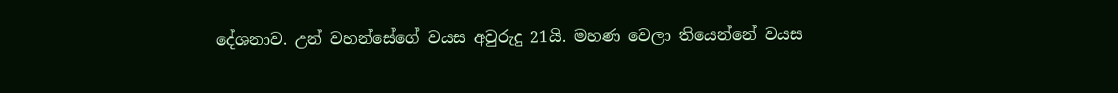දේශනාව. උන් වහන්සේගේ වයස අවුරුදු 21යි. මහණ වෙලා තියෙන්නේ වයස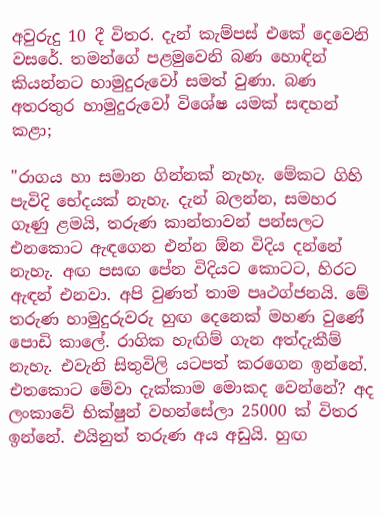අවුරුදු 10 දී විතර. දැන් කැම්පස් එකේ දෙවෙනි වසරේ. තමන්ගේ පළමුවෙනි බණ හොඳින් කියන්නට හාමුදුරුවෝ සමත් වුණා. බණ අතරතුර හාමුදුරුවෝ විශේෂ යමක් සඳහන් කළා;

"රාගය හා සමාන ගින්නක් නැහැ. මේකට ගිහි පැවිදි භේදයක් නැහැ. දැන් බලන්න, සමහර ගෑණු ළමයි, තරුණ කාන්තාවන් පන්සලට එනකොට ඇඳගෙන එන්න ඕන විදිය දන්නේ නැහැ. අඟ පසඟ පේන විදියට කොටට, හිරට ඇඳන් එනවා. අපි වුණත් තාම පෘථග්ජනයි. මේ තරුණ හාමුදුරුවරු හුඟ දෙනෙක් මහණ වුණේ පොඩි කාලේ. රාගික හැඟිම් ගැන අත්දැකීම් නැහැ. එවැනි සිතුවිලි යටපත් කරගෙන ඉන්නේ. එතකොට මේවා දැක්කාම මොකද වෙන්නේ? අද ලංකාවේ භික්ෂුන් වහන්සේලා 25000 ක් විතර ඉන්නේ. එයිනුත් තරුණ අය අඩුයි. හුඟ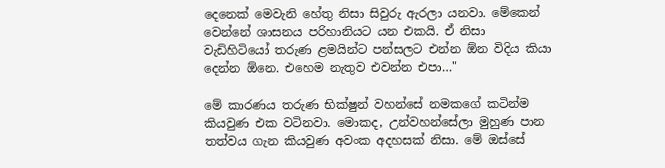දෙනෙක් මෙවැනි හේතු නිසා සිවුරු ඇරලා යනවා. මේකෙන් වෙන්නේ ශාසනය පරිහානියට යන එකයි. ඒ නිසා වැඩිහිටියෝ තරුණ ළමයින්ට පන්සලට එන්න ඕන විදිය කියා දෙන්න ඕනෙ. එහෙම නැතුව එවන්න එපා…"

මේ කාරණය තරුණ භික්ෂුන් වහන්සේ නමකගේ කටින්ම කියවුණ එක වටිනවා. මොකද, උන්වහන්සේලා මුහුණ පාන තත්වය ගැන කියවුණ අවංක අදහසක් නිසා. මේ ඔස්සේ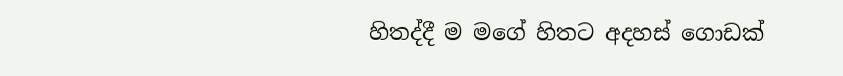හිතද්දී ම මගේ හිතට අදහස් ගොඩක්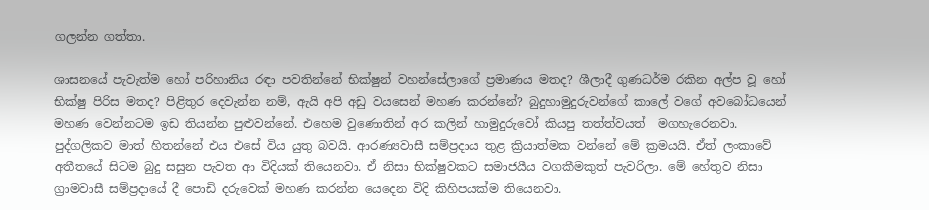ගලන්න ගත්තා.

ශාසනයේ පැවැත්ම හෝ පරිහානිය රඳා පවතින්නේ භික්ෂුන් වහන්සේලාගේ ප්‍රමාණය මතද? ශීලාදී ගුණධර්ම රකින අල්ප වූ හෝ භික්ෂු පිරිස මතද? පිළිතුර දෙවැන්න නම්, ඇයි අපි අඩු වයසෙන් මහණ කරන්නේ? බුදුහාමුදුරුවන්ගේ කාලේ වගේ අවබෝධයෙන් මහණ වෙන්නටම ඉඩ තියන්න පුළුවන්නේ. එහෙම වුණොතින් අර කලින් හාමුදුරුවෝ කියපු තත්ත්වයත්  මගහැරෙනවා. පුද්ගලිකව මාත් හිතන්නේ එය එසේ විය යුතු බවයි. ආරණ්‍යවාසී සම්ප්‍රදාය තුළ ක්‍රියාත්මක වන්නේ මේ ක්‍රමයයි. ඒත් ලංකාවේ අතීතයේ සිටම බුදු සසුන පැවත ආ විදියක් තියෙනවා. ඒ නිසා භික්ෂුවකට සමාජයීය වගකීමකුත් පැවරිලා. මේ හේතුව නිසා ග්‍රාමවාසී සම්ප්‍රදායේ දී පොඩි දරුවෙක් මහණ කරන්න යෙදෙන විදි කිහිපයක්ම තියෙනවා.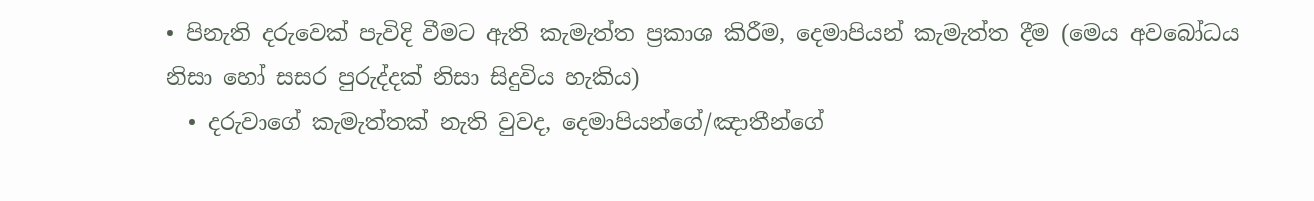• පිනැති දරුවෙක් පැවිදි වීමට ඇති කැමැත්ත ප්‍රකාශ කිරීම, දෙමාපියන් කැමැත්ත දීම (මෙය අවබෝධය නිසා හෝ සසර පුරුද්දක් නිසා සිදුවිය හැකිය)
  • දරුවාගේ කැමැත්තක් නැති වුවද, දෙමාපියන්ගේ/ඤාතීන්ගේ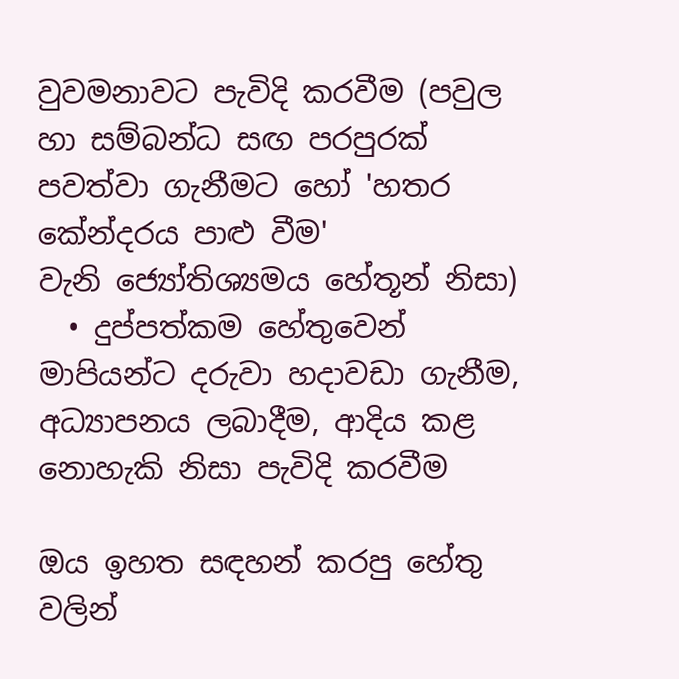වුවමනාවට පැවිදි කරවීම (පවුල හා සම්බන්ධ සඟ පරපුරක් පවත්වා ගැනීමට හෝ 'හතර කේන්දරය පාළු වීම' වැනි ‍ජ්‍යෝතිශ්‍යමය හේතූන් නිසා)
  • දුප්පත්කම හේතුවෙන් මාපියන්ට දරුවා හදාවඩා ගැනීම, අධ්‍යාපනය ලබාදීම, ආදිය කළ නොහැකි නිසා පැවිදි කරවීම

ඔය ඉහත සඳහන් කරපු හේතු වලින්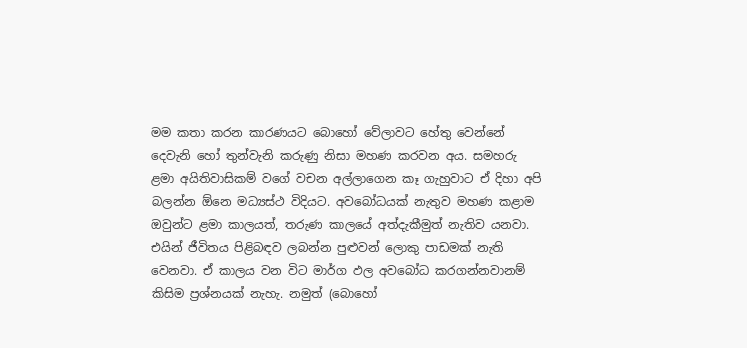මම කතා කරන කාරණයට බොහෝ වේලාවට හේතු වෙන්නේ දෙවැනි හෝ තුන්වැනි කරුණු නිසා මහණ කරවන අය. සමහරු ළමා අයිතිවාසිකම් වගේ වචන අල්ලාගෙන කෑ ගැහුවාට ඒ දිහා අපි බලන්න ඕනෙ මධ්‍යස්ථ විදියට. අවබෝධයක් නැතුව මහණ කළාම ඔවුන්ට ළමා කාලයත්, තරුණ කාලයේ අත්දැකීමුත් නැතිව යනවා. එයින් ජීවිතය පිළිබඳව ලබන්න පුළුවන් ලොකු පාඩමක් නැති වෙනවා. ඒ කාලය වන විට මාර්ග ඵල අවබෝධ කරගන්නවානම් කිසිම ප්‍රශ්නයක් නැහැ. නමුත් (බොහෝ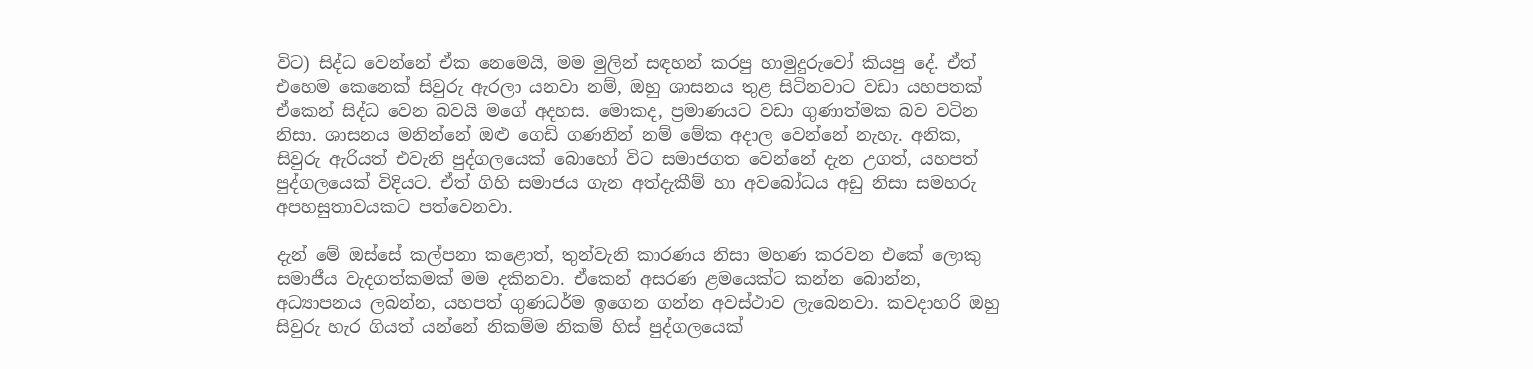විට) සිද්ධ වෙන්නේ ඒක නෙමෙයි, මම මුලින් සඳහන් කරපු හාමුදුරුවෝ කියපු දේ. ඒත් එහෙම කෙනෙක් සිවුරු ඇරලා යනවා නම්, ඔහු ශාසනය තුළ සිටිනවාට වඩා යහපතක් ඒකෙන් සිද්ධ වෙන බවයි මගේ අදහස. මොකද, ප්‍රමාණයට වඩා ගුණාත්මක බව වටින නිසා. ශාසනය මනින්නේ ඔළු ගෙඩි ගණනින් නම් මේක අදාල වෙන්නේ නැහැ. අනික, සිවුරු ඇරියත් එවැනි පුද්ගලයෙක් බොහෝ විට සමාජගත වෙන්නේ දැන උගත්, යහපත් පුද්ගලයෙක් විදියට. ඒත් ගිහි සමාජය ගැන අත්දැකීම් හා අවබෝධය අඩු නිසා සමහරු අපහසුතාවයකට පත්වෙනවා.

දැන් මේ ඔස්සේ කල්පනා කළොත්, තුන්වැනි කාරණය නිසා මහණ කරවන එකේ ලොකු සමාජීය වැදගත්කමක් මම දකිනවා. ඒකෙන් අසරණ ළමයෙක්ට කන්න බොන්න, අධ්‍යාපනය ලබන්න, යහපත් ගුණධර්ම ඉගෙන ගන්න අවස්ථාව ලැබෙනවා. කවදාහරි ඔහු සිවුරු හැර ගියත් යන්නේ නිකම්ම නිකම් හිස් පුද්ගලයෙක්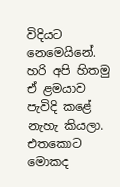විදියට නෙමෙයිනේ. හරි අපි හිතමු ඒ ළමයාව පැවිදි කළේ නැහැ කියලා. එතකොට මොකද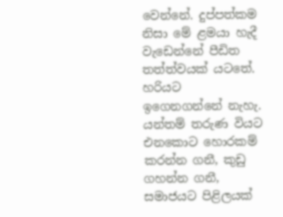වෙන්නේ. දුප්පත්කම නිසා මේ ළමයා හැදී වැඩෙන්නේ පීඩිත තත්ත්වයක් යටතේ. හරියට ඉගෙනගන්නේ නැහැ. යන්තම් තරුණ වියට එනකොට හොරකම් කරන්න ගනී, කුඩු ගහන්න ගනී, සමාජයට පිළිලයක්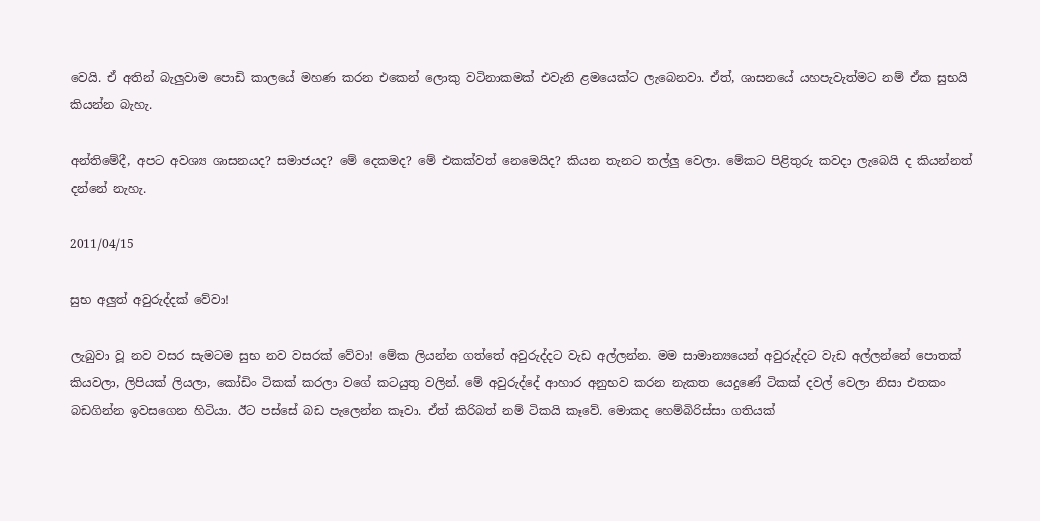වෙයි. ඒ අතින් බැලුවාම පොඩි කාලයේ මහණ කරන එකෙන් ලොකු වටිනාකමක් එවැනි ළමයෙක්ට ලැබෙනවා. ඒත්, ශාසනයේ යහපැවැත්මට නම් ඒක සුභයි කියන්න බැහැ.

අන්තිමේදී, අපට අවශ්‍ය ශාසනයද? සමාජයද? මේ දෙකමද? මේ එකක්වත් නෙමෙයිද? කියන තැනට තල්ලු වෙලා. මේකට පිළිතුරු කවදා ලැබෙයි ද කියන්නත් දන්නේ නැහැ.

2011/04/15

සුභ අලුත් අවුරුද්දක් වේවා!

ලැබුවා වූ නව වසර සැමටම සුභ නව වසරක් වේවා! මේක ලියන්න ගත්තේ අවුරුද්දට වැඩ අල්ලන්න. මම සාමාන්‍යයෙන් අවුරුද්දට වැඩ අල්ලන්නේ පොතක් කියවලා, ලිපියක් ලියලා, කෝඩිං ටිකක් කරලා වගේ කටයුතු වලින්. මේ අවුරුද්දේ ආහාර අනුභව කරන නැකත යෙදුණේ ටිකක් දවල් වෙලා නිසා එතකං බඩගින්න ඉවසගෙන හිටියා. ඊට පස්සේ බඩ පැලෙන්න කෑවා. ඒත් කිරිබත් නම් ටිකයි කෑවේ. මොකද හෙම්බිරිස්සා ගතියක්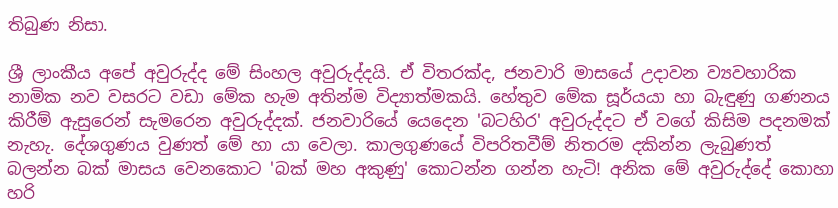තිබුණ නිසා.

ශ්‍රී ලාංකීය අපේ අවුරුද්ද මේ සිංහල අවුරුද්දයි. ඒ විතරක්ද, ජනවාරි මාසයේ උදාවන ව්‍යවහාරික නාමික නව වසරට වඩා මේක හැම අතින්ම විද්‍යාත්මකයි. හේතුව මේක සූර්යයා හා බැඳුණු ගණනය කිරීම් ඇසුරෙන් සැමරෙන අවුරුද්දක්. ජනවාරියේ යෙදෙන 'බටහිර' අවුරුද්දට ඒ වගේ කිසිම පදනමක් නැහැ. දේශගුණය වුණත් මේ හා යා වෙලා. කාලගුණයේ විපරිතවීම් නිතරම දකින්න ලැබුණත් බලන්න බක් මාසය වෙනකොට 'බක් මහ අකුණු' කොටන්න ගන්න හැටි! අනික මේ අවුරුද්දේ කොහා හරි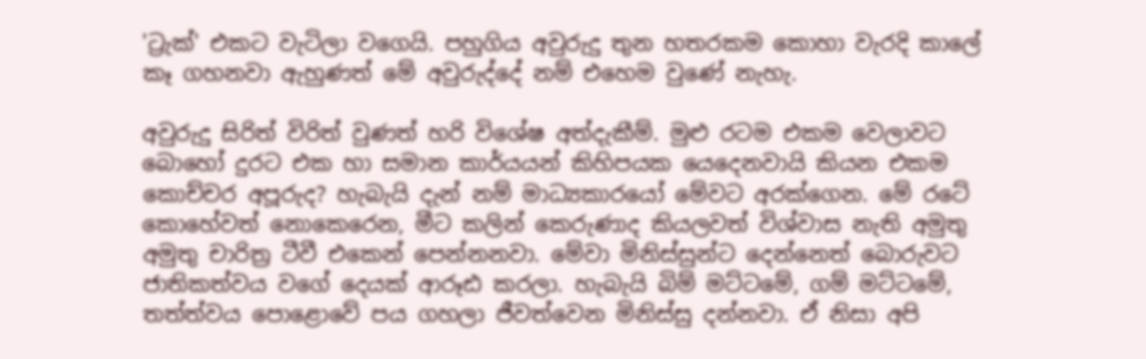'ට්‍රැක්' එකට වැටිලා වගෙයි. පහුගිය අවුරුදු තුන හතරකම කොහා වැරදි කාලේ කෑ ගහනවා ඇහුණත් මේ අවුරුද්දේ නම් එහෙම වුණේ නැහැ.

අවුරුදු සිරිත් විරිත් වුණත් හරි විශේෂ අත්දැකීම්. මුළු රටම එකම වෙලාවට බොහෝ දුරට එක හා සමාන කාර්යයන් කිහිපයක යෙදෙනවායි කියන එකම කොච්චර අපූරුද? හැබැයි දැන් නම් මාධ්‍යකාරයෝ මේවට අරක්ගෙන. මේ රටේ කොහේවත් නොකෙරෙන, මීට කලින් කෙරුණාද කියලවත් විශ්වාස නැති අමුතු අමුතු චාරිත්‍ර ටීවී එකෙන් පෙන්නනවා. මේවා මිනිස්සුන්ට දෙන්නෙත් බොරුවට ජාතිකත්වය වගේ දෙයක් ආරූඪ කරලා. හැබැයි බිම් මට්ටමේ, ගම් මට්ටමේ, තත්ත්වය පොළොවේ පය ගහලා ජීවත්වෙන මිනිස්සු දන්නවා. ඒ නිසා අපි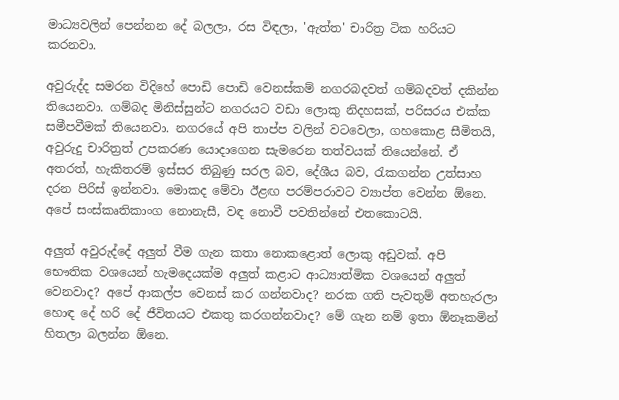මාධ්‍යවලින් පෙන්නන දේ බලලා, රස විඳලා, 'ඇත්ත' චාරිත්‍ර ටික හරියට කරනවා.

අවුරුද්ද සමරන විදිහේ පොඩි පොඩි වෙනස්කම් නගරබදවත් ගම්බදවත් දකින්න තියෙනවා. ගම්බද මිනිස්සුන්ට නගරයට වඩා ලොකු නිදහසක්, පරිසරය එක්ක සමීපවීමක් තියෙනවා. නගරයේ අපි තාප්ප වලින් වටවෙලා, ගහකොළ සීමිතයි, අවුරුදු චාරිත්‍රත් උපකරණ යොදාගෙන සැමරෙන තත්වයක් තියෙන්නේ. ඒ අතරත්, හැකිතරම් ඉස්සර තිබුණු සරල බව, දේශීය බව, රැකගන්න උත්සාහ දරන පිරිස් ඉන්නවා. මොකද මේවා ඊළඟ පරම්පරාවට ව්‍යාප්ත වෙන්න ඕනෙ. අපේ සංස්කෘතිකාංග නොනැසී, වඳ නොවී පවතින්නේ එතකොටයි.

අලුත් අවුරුද්දේ අලුත් වීම ගැන කතා නොකළොත් ලොකු අඩුවක්. අපි භෞතික වශයෙන් හැමදෙයක්ම අලුත් කළාට ආධ්‍යාත්මික වශයෙන් අලුත් වෙනවාද? අපේ ආකල්ප වෙනස් කර ගන්නවාද? නරක ගති පැවතුම් අතහැරලා හොඳ දේ හරි දේ ජීවිතයට එකතු කරගන්නවාද? මේ ගැන නම් ඉතා ඕනෑකමින් හිතලා බලන්න ඕනෙ.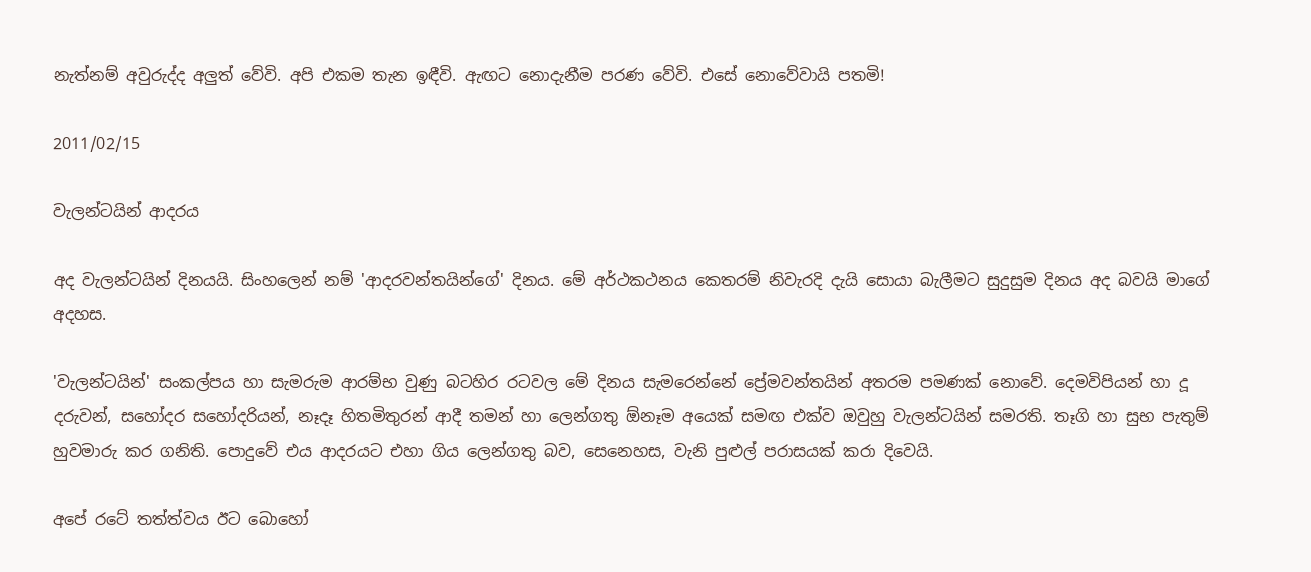නැත්නම් අවුරුද්ද අලුත් වේවි. අපි එකම තැන ඉඳීවි. ඇඟට නොදැනීම පරණ වේවි. එසේ නොවේවායි පතමි!

2011/02/15

වැලන්ටයින් ආදරය

අද වැලන්ටයින් දිනයයි. සිංහලෙන් නම් 'ආදරවන්තයින්ගේ' දිනය. මේ අර්ථකථනය කෙතරම් නිවැරදි දැයි සොයා බැලීමට සුදුසුම දිනය අද බවයි මාගේ අදහස.

'වැලන්ටයින්' සංකල්පය හා සැමරුම ආරම්භ වුණු බටහිර රටවල මේ දිනය සැමරෙන්නේ ප්‍රේමවන්තයින් අතරම පමණක් නොවේ. දෙමවිපියන් හා දූ දරුවන්, සහෝදර සහෝදරියන්, නෑදෑ හිතමිතුරන් ආදී තමන් හා ලෙන්ගතු ඕනෑම අයෙක් සමඟ එක්ව ඔවුහු වැලන්ටයින් සමරති. තෑගි හා සුභ පැතුම් හුවමාරු කර ගනිති. පොදුවේ එය ආදරයට එහා ගිය ලෙන්ගතු බව, සෙනෙහස, වැනි පුළුල් පරාසයක් කරා දිවෙයි.

අපේ රටේ තත්ත්වය ඊට බොහෝ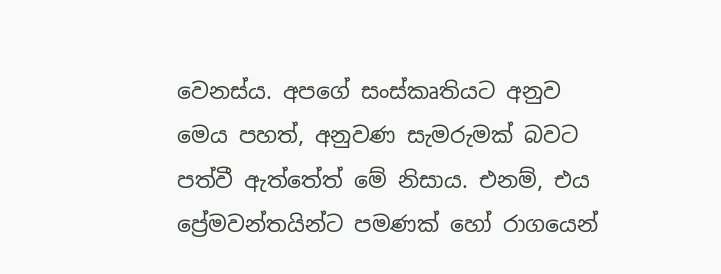වෙනස්ය. අපගේ සංස්කෘතියට අනුව මෙය පහත්, අනුවණ සැමරුමක් බවට පත්වී ඇත්තේත් මේ නිසාය. එනම්, එය ප්‍රේමවන්තයින්ට පමණක් හෝ රාගයෙන්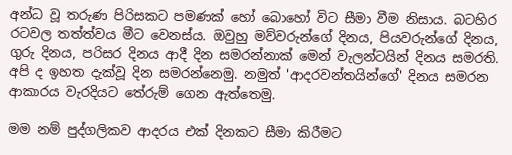අන්ධ වූ තරුණ පිරිසකට පමණක් හෝ බොහෝ විට සීමා වීම නිසාය. බටහිර රටවල තත්ත්වය මීට වෙනස්ය. ඔවුහු මව්වරුන්ගේ දිනය, පියවරුන්ගේ දිනය, ගුරු දිනය, පරිසර දිනය ආදී දින සමරන්නාක් මෙන් වැලන්ටයින් දිනය සමරති. අපි ද ඉහත දැක්වූ දින සමරන්නෙමු. නමුත් 'ආදරවන්තයින්ගේ' දිනය සමරන ආකාරය වැරදියට තේරුම් ගෙන ඇත්තෙමු.

මම නම් පුද්ගලිකව ආදරය එක් දිනකට සීමා කිරීමට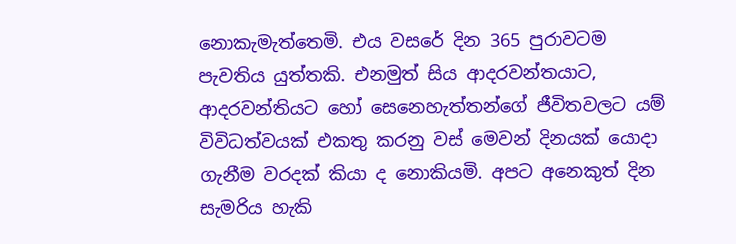නොකැමැත්තෙමි. එය වසරේ දින 365 පුරාවටම පැවතිය යුත්තකි. එනමුත් සිය ආදරවන්තයාට, ආදරවන්තියට හෝ සෙනෙහැත්තන්ගේ ජීවිතවලට යම් විවිධත්වයක් එකතු කරනු වස් මෙවන් දිනයක් යොදා ගැනීම වරදක් කියා ද නොකියමි. අපට අනෙකුත් දින සැමරිය හැකි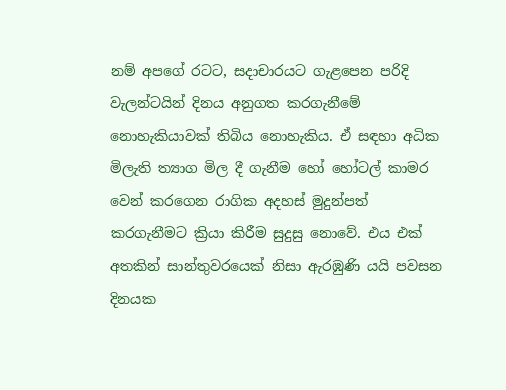නම් අපගේ රටට, සදාචාරයට ගැළපෙන පරිදි වැලන්ටයින් දිනය අනුගත කරගැනීමේ නොහැකියාවක් තිබිය නොහැකිය. ඒ සඳහා අධික මිලැති ත්‍යාග මිල දී ගැනීම හෝ හෝටල් කාමර වෙන් කරගෙන රාගික අදහස් මුදුන්පත් කරගැනීමට ක්‍රියා කිරීම සුදුසු නොවේ. එය එක් අතකින් සාන්තුවරයෙක් නිසා ඇරඹුණි යයි පවසන දිනයක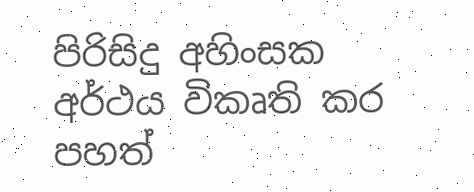පිරිසිදු අහිංසක අර්ථය විකෘති කර පහත්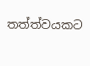තත්ත්වයකට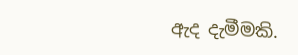ඇද දැමීමකි.